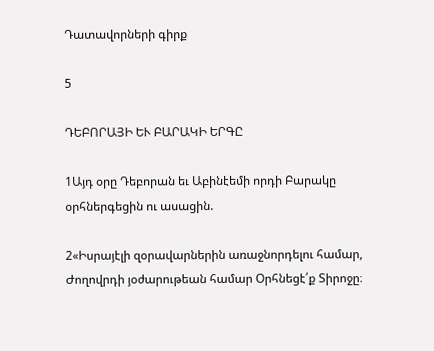Դատավորների գիրք

5

ԴԵԲՈՐԱՅԻ ԵՒ ԲԱՐԱԿԻ ԵՐԳԸ

1Այդ օրը Դեբորան եւ Աբինէեմի որդի Բարակը օրհներգեցին ու ասացին.

2«Իսրայէլի զօրավարներին առաջնորդելու համար, Ժողովրդի յօժարութեան համար Օրհնեցէ՛ք Տիրոջը։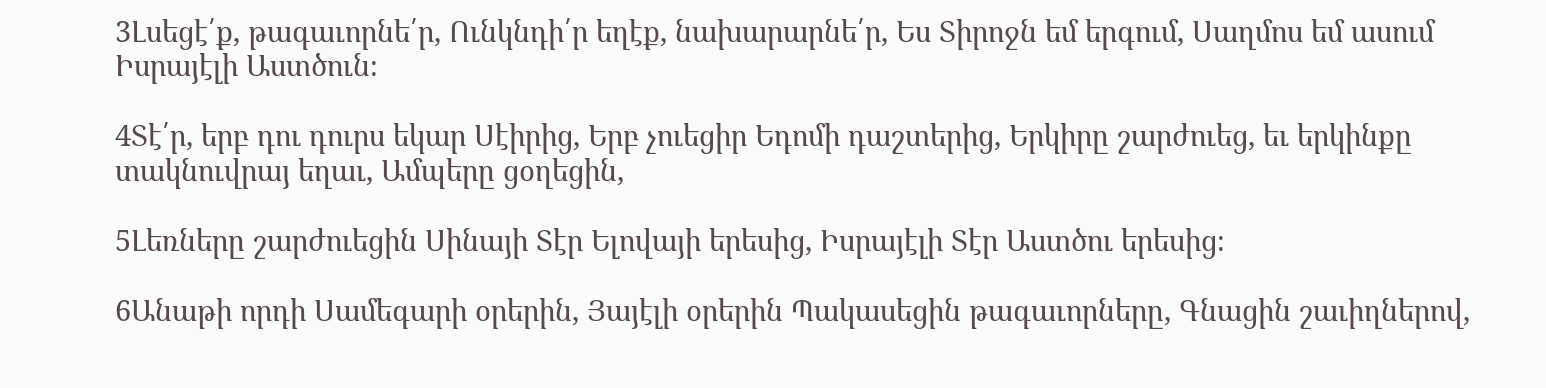3Լսեցէ՛ք, թագաւորնե՛ր, Ունկնդի՛ր եղէք, նախարարնե՛ր, Ես Տիրոջն եմ երգում, Սաղմոս եմ ասում Իսրայէլի Աստծուն։

4Տէ՛ր, երբ դու դուրս եկար Սէիրից, Երբ չուեցիր Եդոմի դաշտերից, Երկիրը շարժուեց, եւ երկինքը տակնուվրայ եղաւ, Ամպերը ցօղեցին,

5Լեռները շարժուեցին Սինայի Տէր Ելովայի երեսից, Իսրայէլի Տէր Աստծու երեսից։

6Անաթի որդի Սամեգարի օրերին, Յայէլի օրերին Պակասեցին թագաւորները, Գնացին շաւիղներով,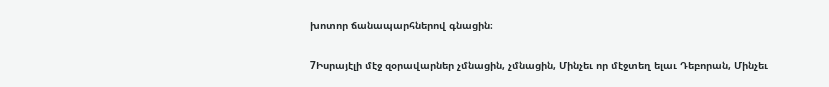խոտոր ճանապարհներով գնացին։

7Իսրայէլի մէջ զօրավարներ չմնացին, չմնացին, Մինչեւ որ մէջտեղ ելաւ Դեբորան, Մինչեւ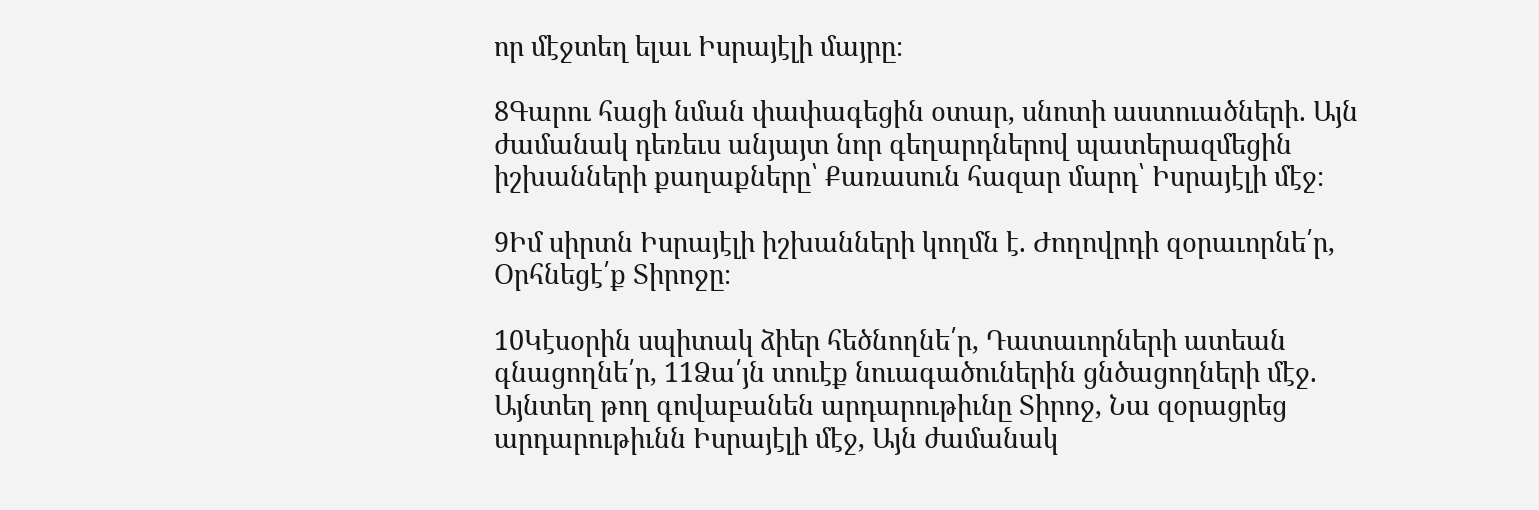որ մէջտեղ ելաւ Իսրայէլի մայրը։

8Գարու հացի նման փափագեցին օտար, սնոտի աստուածների. Այն ժամանակ դեռեւս անյայտ նոր գեղարդներով պատերազմեցին իշխանների քաղաքները՝ Քառասուն հազար մարդ՝ Իսրայէլի մէջ։

9Իմ սիրտն Իսրայէլի իշխանների կողմն է. Ժողովրդի զօրաւորնե՛ր, Օրհնեցէ՛ք Տիրոջը։

10Կէսօրին սպիտակ ձիեր հեծնողնե՛ր, Դատաւորների ատեան գնացողնե՛ր, 11Ձա՛յն տուէք նուագածուներին ցնծացողների մէջ. Այնտեղ թող գովաբանեն արդարութիւնը Տիրոջ, Նա զօրացրեց արդարութիւնն Իսրայէլի մէջ, Այն ժամանակ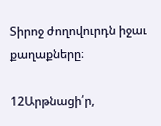Տիրոջ ժողովուրդն իջաւ քաղաքները։

12Արթնացի՛ր,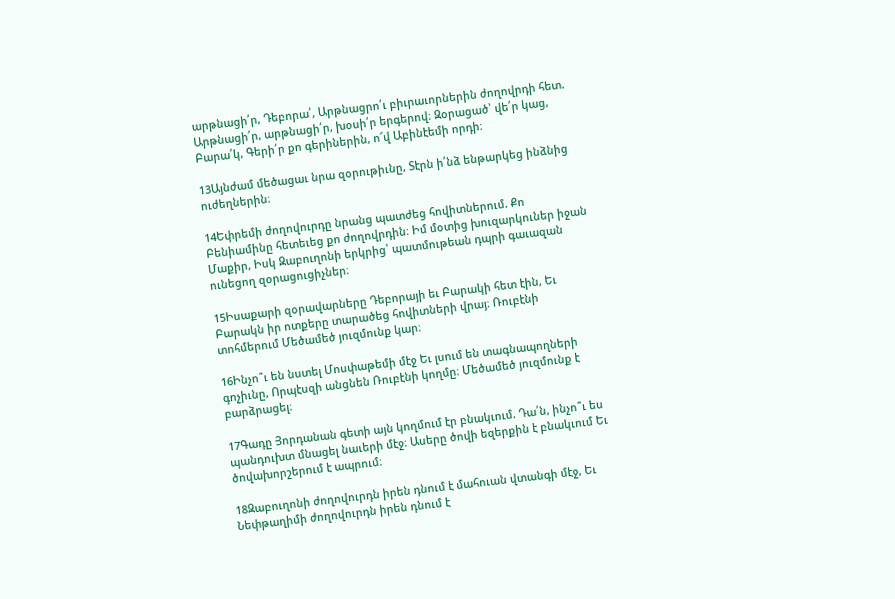արթնացի՛ր, Դեբորա՛, Արթնացրո՛ւ բիւրաւորներին ժողովրդի հետ. Արթնացի՛ր, արթնացի՛ր, խօսի՛ր երգերով։ Զօրացած՝ վե՛ր կաց, Բարա՛կ, Գերի՛ր քո գերիներին, ո՜վ Աբինէեմի որդի։

13Այնժամ մեծացաւ նրա զօրութիւնը, Տէրն ի՛նձ ենթարկեց ինձնից ուժեղներին։

14Եփրեմի ժողովուրդը նրանց պատժեց հովիտներում. Քո Բենիամինը հետեւեց քո ժողովրդին։ Իմ մօտից խուզարկուներ իջան Մաքիր, Իսկ Զաբուղոնի երկրից՝ պատմութեան դպրի գաւազան ունեցող զօրացուցիչներ։

15Իսաքարի զօրավարները Դեբորայի եւ Բարակի հետ էին, Եւ Բարակն իր ոտքերը տարածեց հովիտների վրայ։ Ռուբէնի տոհմերում Մեծամեծ յուզմունք կար։

16Ինչո՞ւ են նստել Մոսփաթեմի մէջ Եւ լսում են տագնապողների գոչիւնը, Որպէսզի անցնեն Ռուբէնի կողմը։ Մեծամեծ յուզմունք է բարձրացել։

17Գադը Յորդանան գետի այն կողմում էր բնակւում. Դա՛ն, ինչո՞ւ ես պանդուխտ մնացել նաւերի մէջ։ Ասերը ծովի եզերքին է բնակւում Եւ ծովախորշերում է ապրում։

18Զաբուղոնի ժողովուրդն իրեն դնում է մահուան վտանգի մէջ, Եւ Նեփթաղիմի ժողովուրդն իրեն դնում է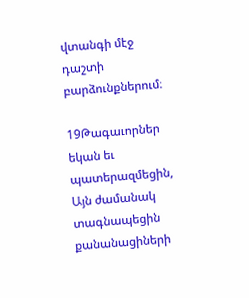վտանգի մէջ դաշտի բարձունքներում։

19Թագաւորներ եկան եւ պատերազմեցին, Այն ժամանակ տագնապեցին քանանացիների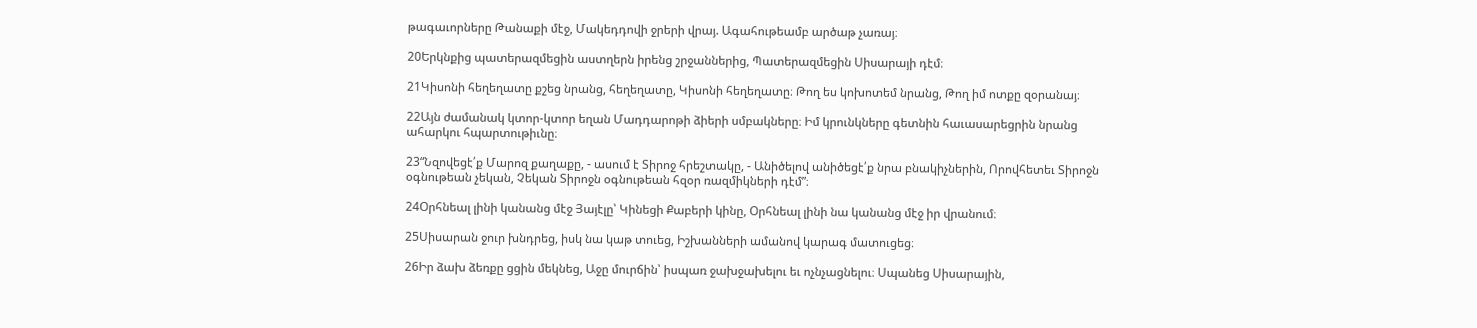թագաւորները Թանաքի մէջ, Մակեդդովի ջրերի վրայ. Ագահութեամբ արծաթ չառայ։

20Երկնքից պատերազմեցին աստղերն իրենց շրջաններից, Պատերազմեցին Սիսարայի դէմ։

21Կիսոնի հեղեղատը քշեց նրանց, հեղեղատը, Կիսոնի հեղեղատը։ Թող ես կոխոտեմ նրանց, Թող իմ ոտքը զօրանայ։

22Այն ժամանակ կտոր-կտոր եղան Մադդարոթի ձիերի սմբակները։ Իմ կրունկները գետնին հաւասարեցրին նրանց ահարկու հպարտութիւնը։

23“Նզովեցէ՛ք Մարոզ քաղաքը, - ասում է Տիրոջ հրեշտակը, - Անիծելով անիծեցէ՛ք նրա բնակիչներին, Որովհետեւ Տիրոջն օգնութեան չեկան, Չեկան Տիրոջն օգնութեան հզօր ռազմիկների դէմ”։

24Օրհնեալ լինի կանանց մէջ Յայէլը՝ Կինեցի Քաբերի կինը, Օրհնեալ լինի նա կանանց մէջ իր վրանում։

25Սիսարան ջուր խնդրեց, իսկ նա կաթ տուեց, Իշխանների ամանով կարագ մատուցեց։

26Իր ձախ ձեռքը ցցին մեկնեց, Աջը մուրճին՝ իսպառ ջախջախելու եւ ոչնչացնելու։ Սպանեց Սիսարային,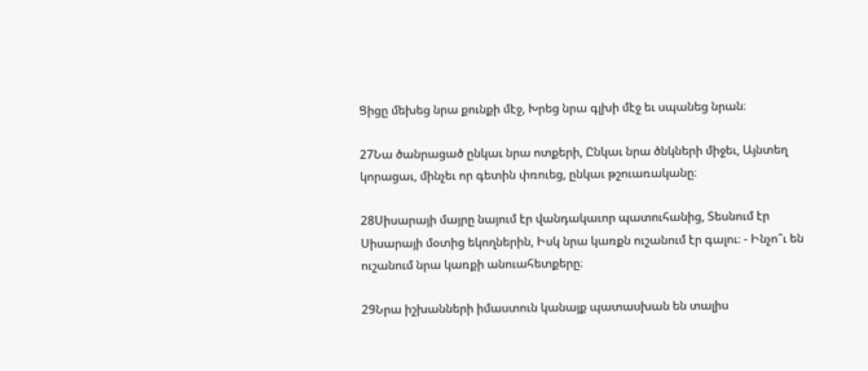Ցիցը մեխեց նրա քունքի մէջ, Խրեց նրա գլխի մէջ եւ սպանեց նրան։

27Նա ծանրացած ընկաւ նրա ոտքերի, Ընկաւ նրա ծնկների միջեւ, Այնտեղ կորացաւ, մինչեւ որ գետին փռուեց, ընկաւ թշուառականը։

28Սիսարայի մայրը նայում էր վանդակաւոր պատուհանից, Տեսնում էր Սիսարայի մօտից եկողներին, Իսկ նրա կառքն ուշանում էր գալու։ - Ինչո՞ւ են ուշանում նրա կառքի անուահետքերը։

29Նրա իշխանների իմաստուն կանայք պատասխան են տալիս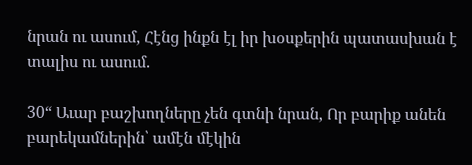նրան ու ասում, Հէնց ինքն էլ իր խօսքերին պատասխան է տալիս ու ասում.

30“ Աւար բաշխողները չեն գտնի նրան, Որ բարիք անեն բարեկամներին՝ ամէն մէկին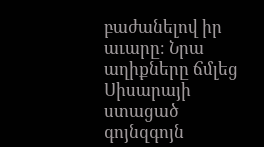բաժանելով իր աւարը։ Նրա աղիքները ճմլեց Սիսարայի ստացած գոյնզգոյն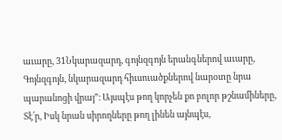աւարը, 31Նկարազարդ, գոյնզգոյն երանգներով աւարը, Գոյնզգոյն, նկարազարդ հիւսուածքներով նարօտը նրա պարանոցի վրայ”։ Այսպէս թող կորչեն քո բոլոր թշնամիները, Տէ՛ր, Իսկ նրան սիրողները թող լինեն այնպէս,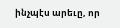ինչպէս արեւը, որ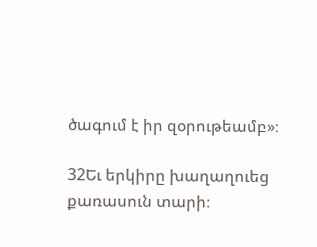ծագում է իր զօրութեամբ»։

32Եւ երկիրը խաղաղուեց քառասուն տարի։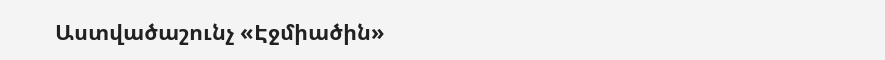Աստվածաշունչ «Էջմիածին»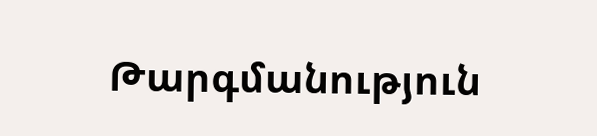Թարգմանություն